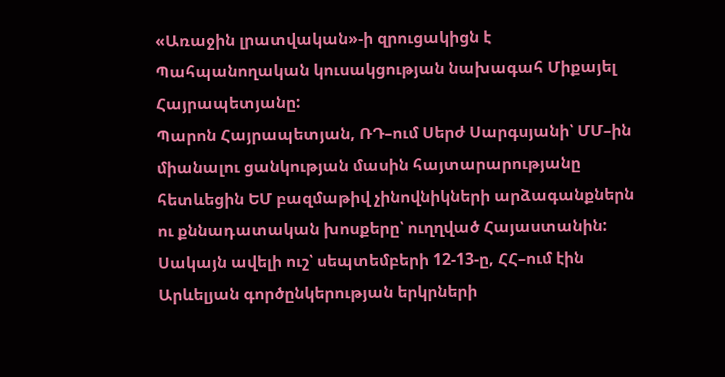«Առաջին լրատվական»-ի զրուցակիցն է Պահպանողական կուսակցության նախագահ Միքայել Հայրապետյանը:
Պարոն Հայրապետյան, ՌԴ–ում Սերժ Սարգսյանի՝ ՄՄ–ին միանալու ցանկության մասին հայտարարությանը հետևեցին ԵՄ բազմաթիվ չինովնիկների արձագանքներն ու քննադատական խոսքերը՝ ուղղված Հայաստանին: Սակայն ավելի ուշ՝ սեպտեմբերի 12-13-ը, ՀՀ–ում էին Արևելյան գործընկերության երկրների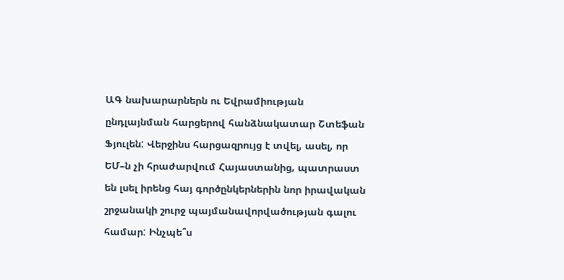ԱԳ նախարարներն ու Եվրամիության ընդլայնման հարցերով հանձնակատար Շտեֆան Ֆյուլեն: Վերջինս հարցազրույց է տվել, ասել, որ ԵՄ–ն չի հրաժարվում Հայաստանից, պատրաստ են լսել իրենց հայ գործընկերներին նոր իրավական շրջանակի շուրջ պայմանավորվածության գալու համար: Ինչպե՞ս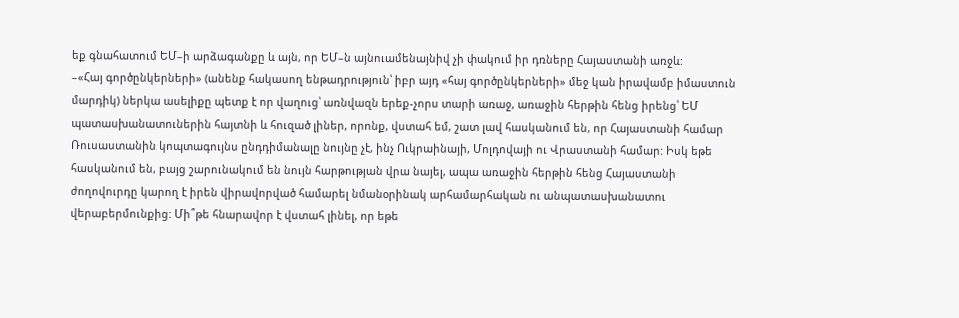եք գնահատում ԵՄ–ի արձագանքը և այն, որ ԵՄ–ն այնուամենայնիվ չի փակում իր դռները Հայաստանի առջև:
–«Հայ գործընկերների» (անենք հակասող ենթադրություն՝ իբր այդ «հայ գործընկերների» մեջ կան իրավամբ իմաստուն մարդիկ) ներկա ասելիքը պետք է որ վաղուց՝ առնվազն երեք-չորս տարի առաջ, առաջին հերթին հենց իրենց՝ ԵՄ պատասխանատուներին հայտնի և հուզած լիներ, որոնք, վստահ եմ, շատ լավ հասկանում են, որ Հայաստանի համար Ռուսաստանին կոպտագույնս ընդդիմանալը նույնը չէ, ինչ Ուկրաինայի, Մոլդովայի ու Վրաստանի համար: Իսկ եթե հասկանում են, բայց շարունակում են նույն հարթության վրա նայել, ապա առաջին հերթին հենց Հայաստանի ժողովուրդը կարող է իրեն վիրավորված համարել նմանօրինակ արհամարհական ու անպատասխանատու վերաբերմունքից: Մի՞թե հնարավոր է վստահ լինել, որ եթե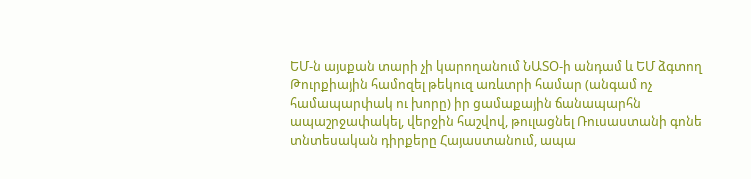ԵՄ-ն այսքան տարի չի կարողանում ՆԱՏՕ-ի անդամ և ԵՄ ձգտող Թուրքիային համոզել թեկուզ առևտրի համար (անգամ ոչ համապարփակ ու խորը) իր ցամաքային ճանապարհն ապաշրջափակել, վերջին հաշվով, թուլացնել Ռուսաստանի գոնե տնտեսական դիրքերը Հայաստանում, ապա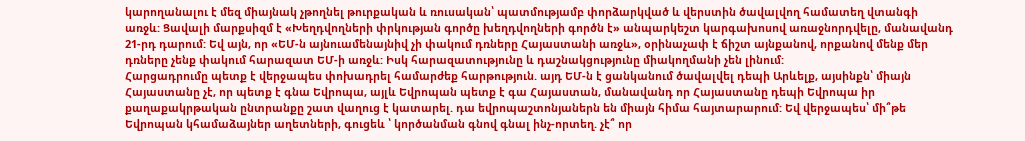կարողանալու է մեզ միայնակ չթողնել թուրքական և ռուսական՝ պատմությամբ փորձարկված և վերստին ծավալվող համատեղ վտանգի առջև: Ցավալի մարքսիզմ է «Խեղդվողների փրկության գործը խեղդվողների գործն է» անպարկեշտ կարգախոսով առաջնորդվելը, մանավանդ 21-րդ դարում: Եվ այն, որ «ԵՄ-ն այնուամենայնիվ չի փակում դռները Հայաստանի առջև», օրինաչափ է ճիշտ այնքանով, որքանով մենք մեր դռները չենք փակում հարազատ ԵՄ-ի առջև: Իսկ հարազատությունը և դաշնակցությունը միակողմանի չեն լինում:
Հարցադրումը պետք է վերջապես փոխադրել համարժեք հարթություն. այդ ԵՄ-ն է ցանկանում ծավալվել դեպի Արևելք, այսինքն՝ միայն Հայաստանը չէ, որ պետք է գնա Եվրոպա, այլև Եվրոպան պետք է գա Հայաստան, մանավանդ որ Հայաստանը դեպի Եվրոպա իր քաղաքակրթական ընտրանքը շատ վաղուց է կատարել. դա եվրոպաշտոնյաներն են միայն հիմա հայտարարում: Եվ վերջապես՝ մի՞թե Եվրոպան կհամաձայներ աղետների, գուցեև ՝ կործանման գնով գնալ ինչ-որտեղ. չէ՞ որ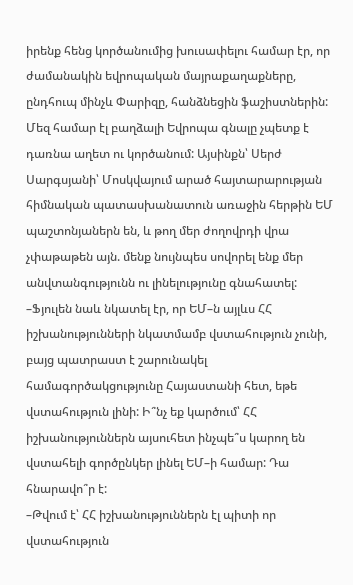իրենք հենց կործանումից խուսափելու համար էր, որ ժամանակին եվրոպական մայրաքաղաքները, ընդհուպ մինչև Փարիզը, հանձնեցին ֆաշիստներին: Մեզ համար էլ բաղձալի Եվրոպա գնալը չպետք է դառնա աղետ ու կործանում: Այսինքն՝ Սերժ Սարգսյանի՝ Մոսկվայում արած հայտարարության հիմնական պատասխանատուն առաջին հերթին ԵՄ պաշտոնյաներն են, և թող մեր ժողովրդի վրա չփաթաթեն այն. մենք նույնպես սովորել ենք մեր անվտանգությունն ու լինելությունը գնահատել:
–Ֆյուլեն նաև նկատել էր, որ ԵՄ–ն այլևս ՀՀ իշխանությունների նկատմամբ վստահություն չունի, բայց պատրաստ է շարունակել համագործակցությունը Հայաստանի հետ, եթե վստահություն լինի: Ի՞նչ եք կարծում՝ ՀՀ իշխանություններն այսուհետ ինչպե՞ս կարող են վստահելի գործընկեր լինել ԵՄ–ի համար: Դա հնարավո՞ր է:
–Թվում է՝ ՀՀ իշխանություններն էլ պիտի որ վստահություն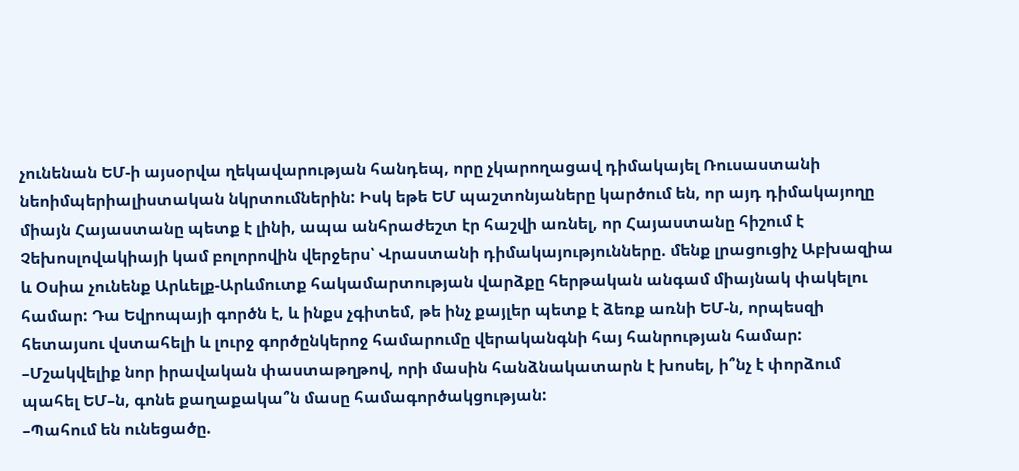չունենան ԵՄ-ի այսօրվա ղեկավարության հանդեպ, որը չկարողացավ դիմակայել Ռուսաստանի նեոիմպերիալիստական նկրտումներին: Իսկ եթե ԵՄ պաշտոնյաները կարծում են, որ այդ դիմակայողը միայն Հայաստանը պետք է լինի, ապա անհրաժեշտ էր հաշվի առնել, որ Հայաստանը հիշում է Չեխոսլովակիայի կամ բոլորովին վերջերս՝ Վրաստանի դիմակայությունները. մենք լրացուցիչ Աբխազիա և Օսիա չունենք Արևելք-Արևմուտք հակամարտության վարձքը հերթական անգամ միայնակ փակելու համար: Դա Եվրոպայի գործն է, և ինքս չգիտեմ, թե ինչ քայլեր պետք է ձեռք առնի ԵՄ-ն, որպեսզի հետայսու վստահելի և լուրջ գործընկերոջ համարումը վերականգնի հայ հանրության համար:
–Մշակվելիք նոր իրավական փաստաթղթով, որի մասին հանձնակատարն է խոսել, ի՞նչ է փորձում պահել ԵՄ–ն, գոնե քաղաքակա՞ն մասը համագործակցության:
–Պահում են ունեցածը.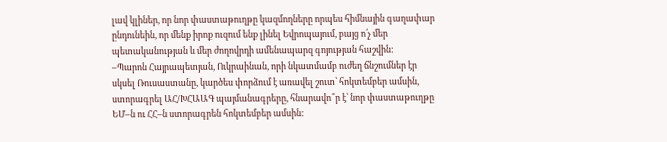լավ կլիներ, որ նոր փաստաթուղթը կազմողները որպես հիմնային գաղափար ընդունեին, որ մենք իրոք ուզում ենք լինել Եվրոպայում, բայց ո՛չ մեր պետականության և մեր ժողովրդի ամենապարզ գոյության հաշվին:
–Պարոն Հայրապետյան, Ուկրաինան, որի նկատմամբ ուժեղ ճնշումներ էր սկսել Ռուսաստանը, կարծես փորձում է առավել շուտ՝ հոկտեմբեր ամսին, ստորագրել ԱՀ/ԽՀԱԱԳ պայմանագրերը, հնարավո՞ր է՝ նոր փաստաթուղթը ԵՄ–ն ու ՀՀ–ն ստորագրեն հոկտեմբեր ամսին: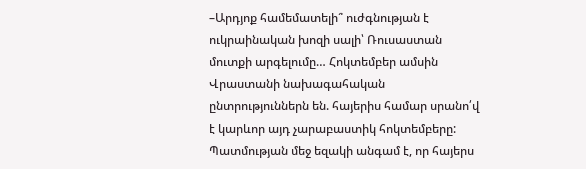–Արդյոք համեմատելի՞ ուժգնության է ուկրաինական խոզի սալի՝ Ռուսաստան մուտքի արգելումը… Հոկտեմբեր ամսին Վրաստանի նախագահական ընտրություններն են. հայերիս համար սրանո՛վ է կարևոր այդ չարաբաստիկ հոկտեմբերը: Պատմության մեջ եզակի անգամ է, որ հայերս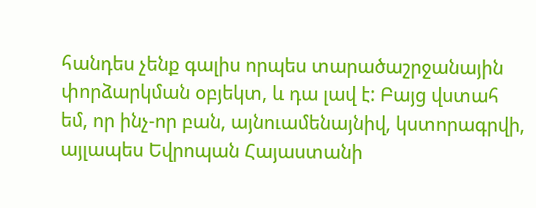հանդես չենք գալիս որպես տարածաշրջանային փորձարկման օբյեկտ, և դա լավ է: Բայց վստահ եմ, որ ինչ-որ բան, այնուամենայնիվ, կստորագրվի, այլապես Եվրոպան Հայաստանի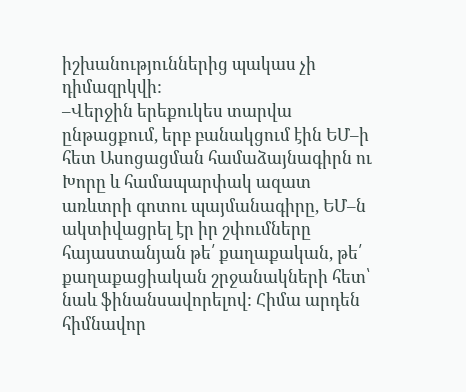իշխանություններից պակաս չի դիմազրկվի:
–Վերջին երեքուկես տարվա ընթացքում, երբ բանակցում էին ԵՄ–ի հետ Ասոցացման համաձայնագիրն ու Խորը և համապարփակ ազատ առևտրի գոտու պայմանագիրը, ԵՄ–ն ակտիվացրել էր իր շփումները հայաստանյան թե՛ քաղաքական, թե՛ քաղաքացիական շրջանակների հետ՝ նաև ֆինանսավորելով: Հիմա արդեն հիմնավոր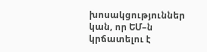խոսակցություններ կան, որ ԵՄ–ն կրճատելու է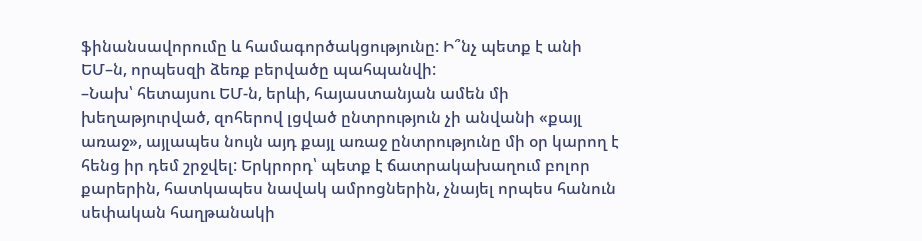ֆինանսավորումը և համագործակցությունը: Ի՞նչ պետք է անի ԵՄ–ն, որպեսզի ձեռք բերվածը պահպանվի:
–Նախ՝ հետայսու ԵՄ-ն, երևի, հայաստանյան ամեն մի խեղաթյուրված, զոհերով լցված ընտրություն չի անվանի «քայլ առաջ», այլապես նույն այդ քայլ առաջ ընտրությունը մի օր կարող է հենց իր դեմ շրջվել: Երկրորդ՝ պետք է ճատրակախաղում բոլոր քարերին, հատկապես նավակ ամրոցներին, չնայել որպես հանուն սեփական հաղթանակի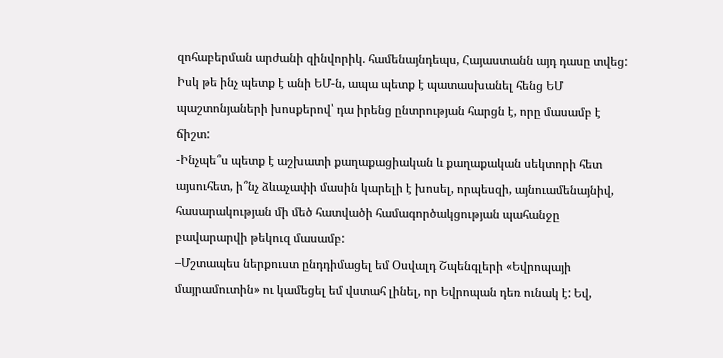զոհաբերման արժանի զինվորիկ. համենայնդեպս, Հայաստանն այդ դասը տվեց: Իսկ թե ինչ պետք է անի ԵՄ-ն, ապա պետք է պատասխանել հենց ԵՄ պաշտոնյաների խոսքերով՝ դա իրենց ընտրության հարցն է, որը մասամբ է ճիշտ:
-Ինչպե՞ս պետք է աշխատի քաղաքացիական և քաղաքական սեկտորի հետ այսուհետ, ի՞նչ ձևաչափի մասին կարելի է խոսել, որպեսզի, այնուամենայնիվ, հասարակության մի մեծ հատվածի համագործակցության պահանջը բավարարվի թեկուզ մասամբ:
–Մշտապես ներքուստ ընդդիմացել եմ Օսվալդ Շպենգլերի «Եվրոպայի մայրամուտին» ու կամեցել եմ վստահ լինել, որ Եվրոպան դեռ ունակ է: Եվ,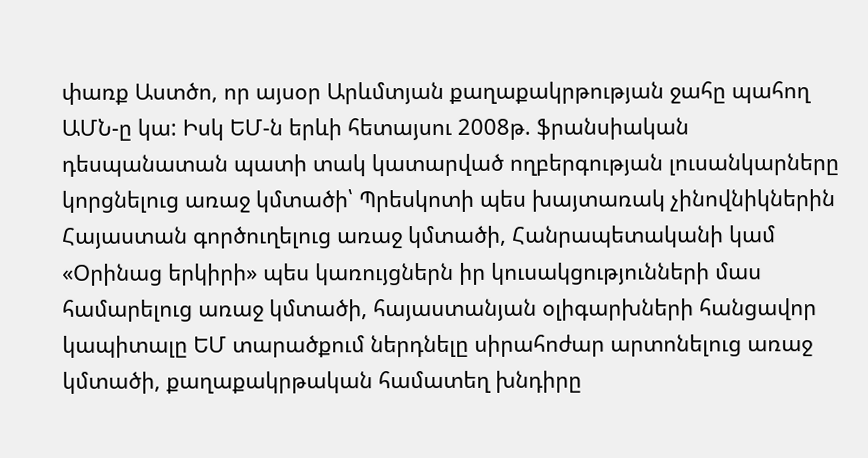փառք Աստծո, որ այսօր Արևմտյան քաղաքակրթության ջահը պահող ԱՄՆ-ը կա: Իսկ ԵՄ-ն երևի հետայսու 2008թ. ֆրանսիական դեսպանատան պատի տակ կատարված ողբերգության լուսանկարները կորցնելուց առաջ կմտածի՝ Պրեսկոտի պես խայտառակ չինովնիկներին Հայաստան գործուղելուց առաջ կմտածի, Հանրապետականի կամ «Օրինաց երկիրի» պես կառույցներն իր կուսակցությունների մաս համարելուց առաջ կմտածի, հայաստանյան օլիգարխների հանցավոր կապիտալը ԵՄ տարածքում ներդնելը սիրահոժար արտոնելուց առաջ կմտածի, քաղաքակրթական համատեղ խնդիրը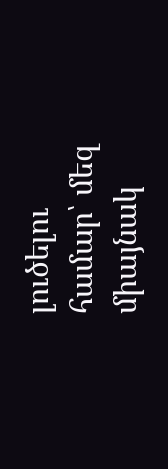լուծելու համար՝ մեզ միայնակ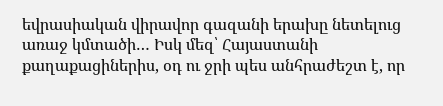եվրասիական վիրավոր գազանի երախը նետելուց առաջ կմտածի… Իսկ մեզ՝ Հայաստանի քաղաքացիներիս, օդ ու ջրի պես անհրաժեշտ է, որ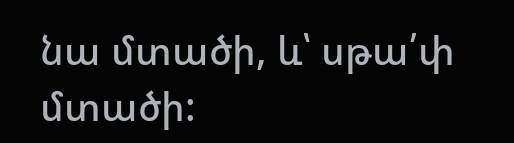նա մտածի, և՝ սթա՛փ մտածի: